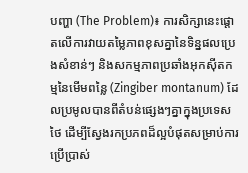បញ្ហា (The Problem)៖ ការសិក្សានេះផ្តោតលើការវាយតម្លៃភាពខុសគ្នានៃទិន្នផលប្រេងសំខាន់ៗ និងសកម្មភាពប្រឆាំងអុកស៊ីតកម្មនៃមើមពន្លៃ (Zingiber montanum) ដែលប្រមូលបានពីតំបន់ផ្សេងៗគ្នាក្នុងប្រទេសថៃ ដើម្បីស្វែងរកប្រភពដ៏ល្អបំផុតសម្រាប់ការប្រើប្រាស់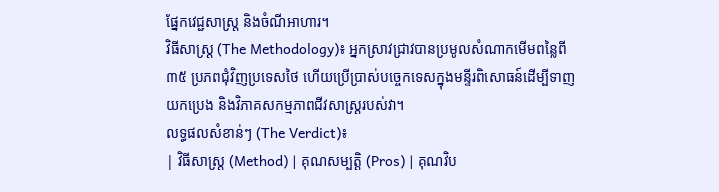ផ្នែកវេជ្ជសាស្រ្ត និងចំណីអាហារ។
វិធីសាស្ត្រ (The Methodology)៖ អ្នកស្រាវជ្រាវបានប្រមូលសំណាកមើមពន្លៃពី ៣៥ ប្រភពជុំវិញប្រទេសថៃ ហើយប្រើប្រាស់បច្ចេកទេសក្នុងមន្ទីរពិសោធន៍ដើម្បីទាញយកប្រេង និងវិភាគសកម្មភាពជីវសាស្រ្តរបស់វា។
លទ្ធផលសំខាន់ៗ (The Verdict)៖
| វិធីសាស្ត្រ (Method) | គុណសម្បត្តិ (Pros) | គុណវិប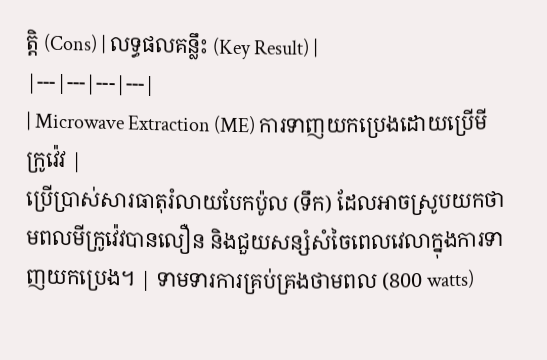ត្តិ (Cons) | លទ្ធផលគន្លឹះ (Key Result) |
|---|---|---|---|
| Microwave Extraction (ME) ការទាញយកប្រេងដោយប្រើមីក្រូវ៉េវ |
ប្រើប្រាស់សារធាតុរំលាយបែកប៉ូល (ទឹក) ដែលអាចស្រូបយកថាមពលមីក្រូវ៉េវបានលឿន និងជួយសន្សំសំចៃពេលវេលាក្នុងការទាញយកប្រេង។ | ទាមទារការគ្រប់គ្រងថាមពល (800 watts)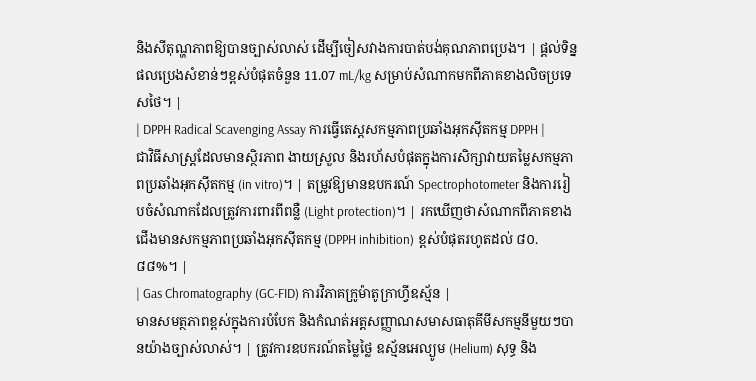និងសីតុណ្ហភាពឱ្យបានច្បាស់លាស់ ដើម្បីចៀសវាងការបាត់បង់គុណភាពប្រេង។ | ផ្តល់ទិន្នផលប្រេងសំខាន់ៗខ្ពស់បំផុតចំនួន 11.07 mL/kg សម្រាប់សំណាកមកពីភាគខាងលិចប្រទេសថៃ។ |
| DPPH Radical Scavenging Assay ការធ្វើតេស្តសកម្មភាពប្រឆាំងអុកស៊ីតកម្ម DPPH |
ជាវិធីសាស្ត្រដែលមានស្ថិរភាព ងាយស្រួល និងរហ័សបំផុតក្នុងការសិក្សាវាយតម្លៃសកម្មភាពប្រឆាំងអុកស៊ីតកម្ម (in vitro)។ | តម្រូវឱ្យមានឧបករណ៍ Spectrophotometer និងការរៀបចំសំណាកដែលត្រូវការពារពីពន្លឺ (Light protection)។ | រកឃើញថាសំណាកពីភាគខាងជើងមានសកម្មភាពប្រឆាំងអុកស៊ីតកម្ម (DPPH inhibition) ខ្ពស់បំផុតរហូតដល់ ៨០.៨៨%។ |
| Gas Chromatography (GC-FID) ការវិភាគក្រូម៉ាតូក្រាហ្វីឧស្ម័ន |
មានសមត្ថភាពខ្ពស់ក្នុងការបំបែក និងកំណត់អត្តសញ្ញាណសមាសធាតុគីមីសកម្មនីមួយៗបានយ៉ាងច្បាស់លាស់។ | ត្រូវការឧបករណ៍តម្លៃថ្លៃ ឧស្ម័នអេល្យូម (Helium) សុទ្ធ និង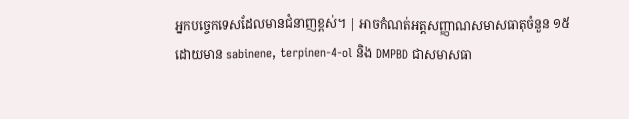អ្នកបច្ចេកទេសដែលមានជំនាញខ្ពស់។ | អាចកំណត់អត្តសញ្ញាណសមាសធាតុចំនួន ១៥ ដោយមាន sabinene, terpinen-4-ol និង DMPBD ជាសមាសធា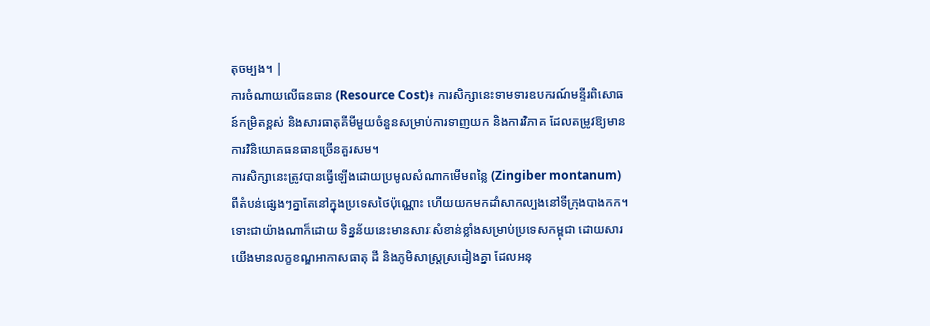តុចម្បង។ |
ការចំណាយលើធនធាន (Resource Cost)៖ ការសិក្សានេះទាមទារឧបករណ៍មន្ទីរពិសោធន៍កម្រិតខ្ពស់ និងសារធាតុគីមីមួយចំនួនសម្រាប់ការទាញយក និងការវិភាគ ដែលតម្រូវឱ្យមានការវិនិយោគធនធានច្រើនគួរសម។
ការសិក្សានេះត្រូវបានធ្វើឡើងដោយប្រមូលសំណាកមើមពន្លៃ (Zingiber montanum) ពីតំបន់ផ្សេងៗគ្នាតែនៅក្នុងប្រទេសថៃប៉ុណ្ណោះ ហើយយកមកដាំសាកល្បងនៅទីក្រុងបាងកក។ ទោះជាយ៉ាងណាក៏ដោយ ទិន្នន័យនេះមានសារៈសំខាន់ខ្លាំងសម្រាប់ប្រទេសកម្ពុជា ដោយសារយើងមានលក្ខខណ្ឌអាកាសធាតុ ដី និងភូមិសាស្ត្រស្រដៀងគ្នា ដែលអនុ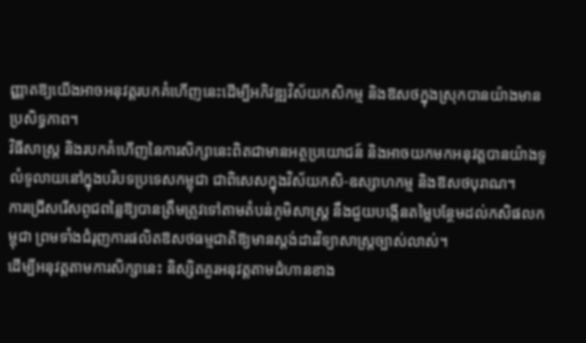ញ្ញាតឱ្យយើងអាចអនុវត្តរបកគំហើញនេះដើម្បីអភិវឌ្ឍវិស័យកសិកម្ម និងឱសថក្នុងស្រុកបានយ៉ាងមានប្រសិទ្ធភាព។
វិធីសាស្ត្រ និងរបកគំហើញនៃការសិក្សានេះពិតជាមានអត្ថប្រយោជន៍ និងអាចយកមកអនុវត្តបានយ៉ាងទូលំទូលាយនៅក្នុងបរិបទប្រទេសកម្ពុជា ជាពិសេសក្នុងវិស័យកសិ-ឧស្សាហកម្ម និងឱសថបុរាណ។
ការជ្រើសរើសពូជពន្លៃឱ្យបានត្រឹមត្រូវទៅតាមតំបន់ភូមិសាស្ត្រ នឹងជួយបង្កើនតម្លៃបន្ថែមដល់កសិផលកម្ពុជា ព្រមទាំងជំរុញការផលិតឱសថធម្មជាតិឱ្យមានស្តង់ដារវិទ្យាសាស្ត្រច្បាស់លាស់។
ដើម្បីអនុវត្តតាមការសិក្សានេះ និស្សិតគួរអនុវត្តតាមជំហានខាង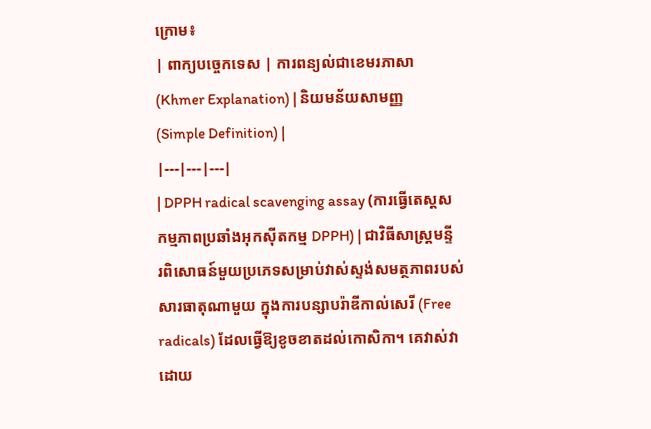ក្រោម៖
| ពាក្យបច្ចេកទេស | ការពន្យល់ជាខេមរភាសា (Khmer Explanation) | និយមន័យសាមញ្ញ (Simple Definition) |
|---|---|---|
| DPPH radical scavenging assay (ការធ្វើតេស្តសកម្មភាពប្រឆាំងអុកស៊ីតកម្ម DPPH) | ជាវិធីសាស្ត្រមន្ទីរពិសោធន៍មួយប្រភេទសម្រាប់វាស់ស្ទង់សមត្ថភាពរបស់សារធាតុណាមួយ ក្នុងការបន្សាបរ៉ាឌីកាល់សេរី (Free radicals) ដែលធ្វើឱ្យខូចខាតដល់កោសិកា។ គេវាស់វាដោយ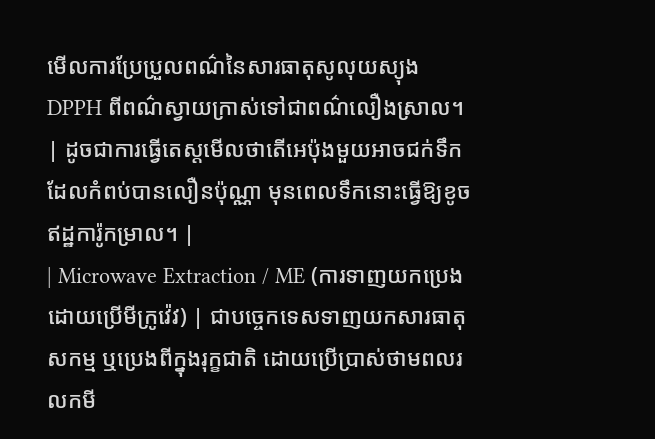មើលការប្រែប្រួលពណ៌នៃសារធាតុសូលុយស្យុង DPPH ពីពណ៌ស្វាយក្រាស់ទៅជាពណ៌លឿងស្រាល។ | ដូចជាការធ្វើតេស្តមើលថាតើអេប៉ុងមួយអាចជក់ទឹកដែលកំពប់បានលឿនប៉ុណ្ណា មុនពេលទឹកនោះធ្វើឱ្យខូចឥដ្ឋការ៉ូកម្រាល។ |
| Microwave Extraction / ME (ការទាញយកប្រេងដោយប្រើមីក្រូវ៉េវ) | ជាបច្ចេកទេសទាញយកសារធាតុសកម្ម ឬប្រេងពីក្នុងរុក្ខជាតិ ដោយប្រើប្រាស់ថាមពលរលកមី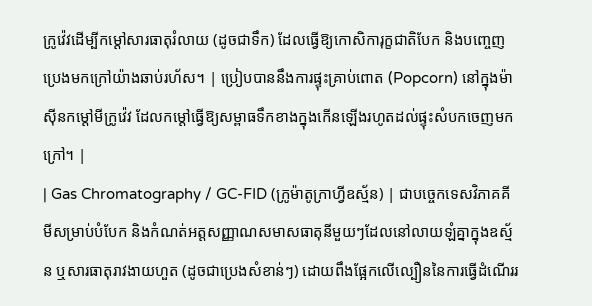ក្រូវ៉េវដើម្បីកម្ដៅសារធាតុរំលាយ (ដូចជាទឹក) ដែលធ្វើឱ្យកោសិការុក្ខជាតិបែក និងបញ្ចេញប្រេងមកក្រៅយ៉ាងឆាប់រហ័ស។ | ប្រៀបបាននឹងការផ្ទុះគ្រាប់ពោត (Popcorn) នៅក្នុងម៉ាស៊ីនកម្ដៅមីក្រូវ៉េវ ដែលកម្ដៅធ្វើឱ្យសម្ពាធទឹកខាងក្នុងកើនឡើងរហូតដល់ផ្ទុះសំបកចេញមកក្រៅ។ |
| Gas Chromatography / GC-FID (ក្រូម៉ាតូក្រាហ្វីឧស្ម័ន) | ជាបច្ចេកទេសវិភាគគីមីសម្រាប់បំបែក និងកំណត់អត្តសញ្ញាណសមាសធាតុនីមួយៗដែលនៅលាយឡំគ្នាក្នុងឧស្ម័ន ឬសារធាតុរាវងាយហួត (ដូចជាប្រេងសំខាន់ៗ) ដោយពឹងផ្អែកលើល្បឿននៃការធ្វើដំណើររ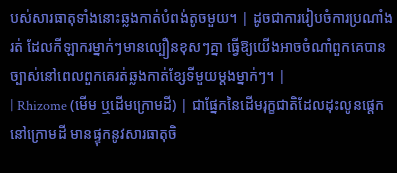បស់សារធាតុទាំងនោះឆ្លងកាត់បំពង់តូចមួយ។ | ដូចជាការរៀបចំការប្រណាំងរត់ ដែលកីឡាករម្នាក់ៗមានល្បឿនខុសៗគ្នា ធ្វើឱ្យយើងអាចចំណាំពួកគេបានច្បាស់នៅពេលពួកគេរត់ឆ្លងកាត់ខ្សែទីមួយម្ដងម្នាក់ៗ។ |
| Rhizome (មើម ឬដើមក្រោមដី) | ជាផ្នែកនៃដើមរុក្ខជាតិដែលដុះលូនផ្តេកនៅក្រោមដី មានផ្ទុកនូវសារធាតុចិ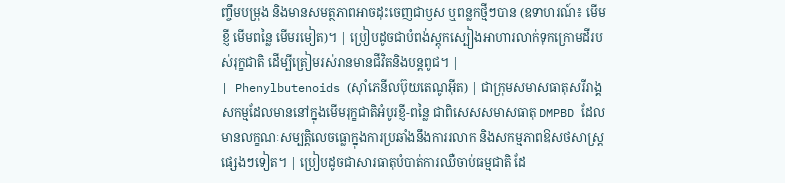ញ្ចឹមបម្រុង និងមានសមត្ថភាពអាចដុះចេញជាឫស ឬពន្លកថ្មីៗបាន (ឧទាហរណ៍៖ មើមខ្ញី មើមពន្លៃ មើមរមៀត)។ | ប្រៀបដូចជាបំពង់ស្តុកស្បៀងអាហារលាក់ទុកក្រោមដីរបស់រុក្ខជាតិ ដើម្បីត្រៀមរស់រានមានជីវិតនិងបន្តពូជ។ |
| Phenylbutenoids (ស៊ាំភេនីលប៊ុយតេណូអ៊ីត) | ជាក្រុមសមាសធាតុសរីរាង្គសកម្មដែលមាននៅក្នុងមើមរុក្ខជាតិអំបូរខ្ញី-ពន្លៃ ជាពិសេសសមាសធាតុ DMPBD ដែលមានលក្ខណៈសម្បត្តិលេចធ្លោក្នុងការប្រឆាំងនឹងការរលាក និងសកម្មភាពឱសថសាស្រ្តផ្សេងៗទៀត។ | ប្រៀបដូចជាសារធាតុបំបាត់ការឈឺចាប់ធម្មជាតិ ដែ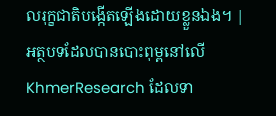លរុក្ខជាតិបង្កើតឡើងដោយខ្លួនឯង។ |
អត្ថបទដែលបានបោះពុម្ពនៅលើ KhmerResearch ដែលទា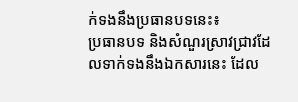ក់ទងនឹងប្រធានបទនេះ៖
ប្រធានបទ និងសំណួរស្រាវជ្រាវដែលទាក់ទងនឹងឯកសារនេះ ដែល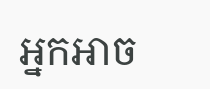អ្នកអាច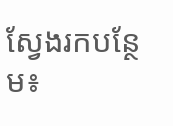ស្វែងរកបន្ថែម៖